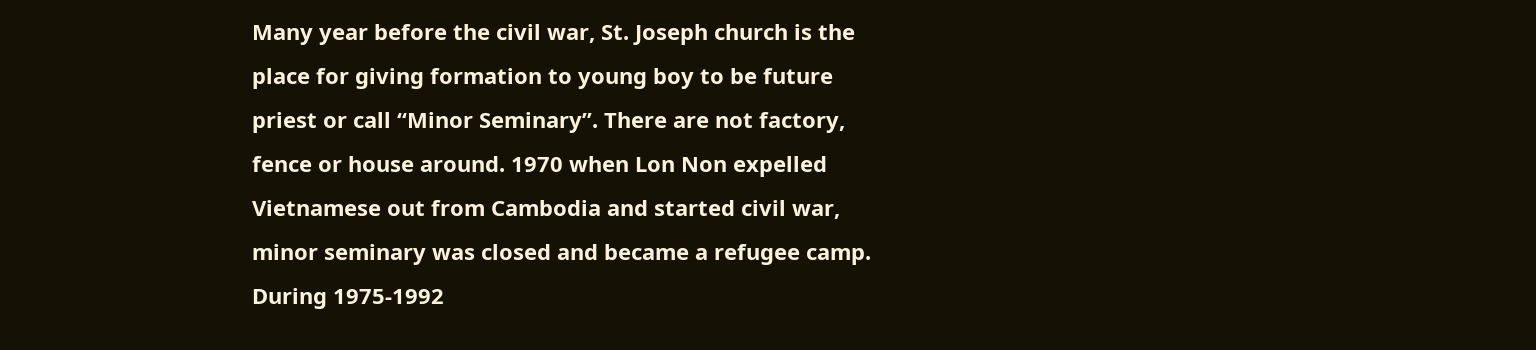Many year before the civil war, St. Joseph church is the place for giving formation to young boy to be future priest or call “Minor Seminary”. There are not factory, fence or house around. 1970 when Lon Non expelled Vietnamese out from Cambodia and started civil war, minor seminary was closed and became a refugee camp. During 1975-1992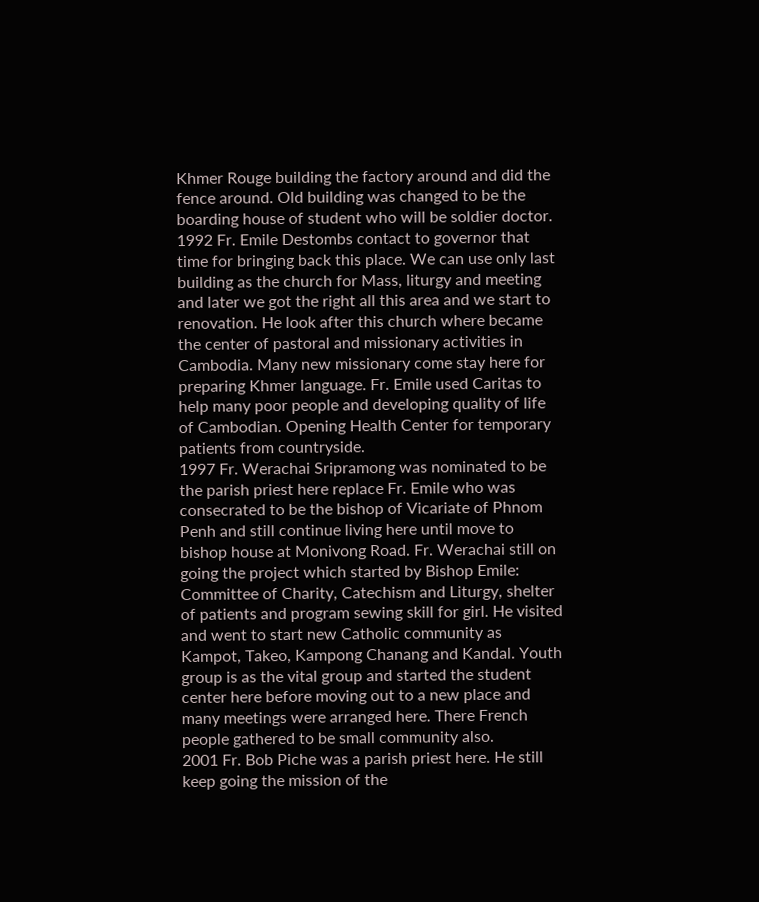Khmer Rouge building the factory around and did the fence around. Old building was changed to be the boarding house of student who will be soldier doctor.
1992 Fr. Emile Destombs contact to governor that time for bringing back this place. We can use only last building as the church for Mass, liturgy and meeting and later we got the right all this area and we start to renovation. He look after this church where became the center of pastoral and missionary activities in Cambodia. Many new missionary come stay here for preparing Khmer language. Fr. Emile used Caritas to help many poor people and developing quality of life of Cambodian. Opening Health Center for temporary patients from countryside.
1997 Fr. Werachai Sripramong was nominated to be the parish priest here replace Fr. Emile who was consecrated to be the bishop of Vicariate of Phnom Penh and still continue living here until move to bishop house at Monivong Road. Fr. Werachai still on going the project which started by Bishop Emile: Committee of Charity, Catechism and Liturgy, shelter of patients and program sewing skill for girl. He visited and went to start new Catholic community as Kampot, Takeo, Kampong Chanang and Kandal. Youth group is as the vital group and started the student center here before moving out to a new place and many meetings were arranged here. There French people gathered to be small community also.
2001 Fr. Bob Piche was a parish priest here. He still keep going the mission of the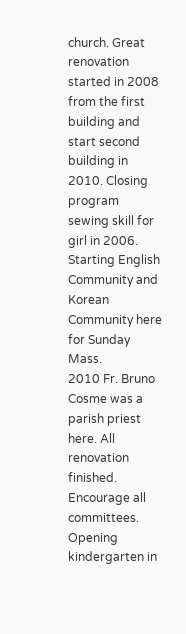church. Great renovation started in 2008 from the first building and start second building in 2010. Closing program sewing skill for girl in 2006. Starting English Community and Korean Community here for Sunday Mass.
2010 Fr. Bruno Cosme was a parish priest here. All renovation finished. Encourage all committees. Opening kindergarten in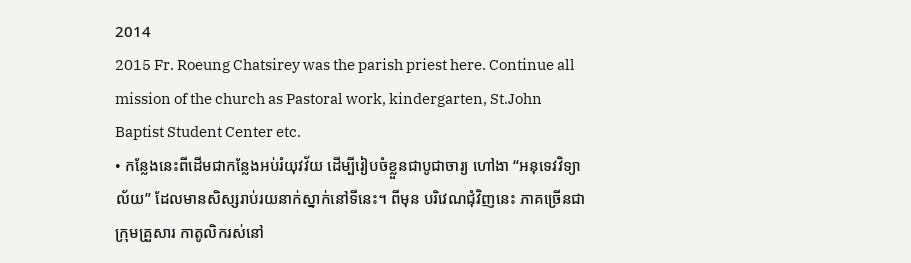2014
2015 Fr. Roeung Chatsirey was the parish priest here. Continue all mission of the church as Pastoral work, kindergarten, St.John Baptist Student Center etc.
• កន្លែងនេះពីដើមជាកន្លែងអប់រំយុវវ័យ ដើម្បីរៀបចំខ្លួនជាបូជាចារ្យ ហៅងា “អនុទេវវិទ្យាល័យ” ដែលមានសិស្សរាប់រយនាក់ស្នាក់នៅទីនេះ។ ពីមុន បរិវេណជុំវិញនេះ ភាគច្រើនជាក្រុមគ្រួសារ កាតូលិករស់នៅ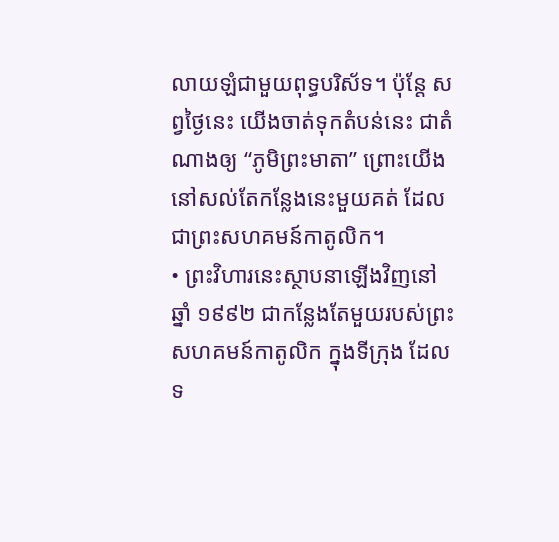លាយឡំជាមួយពុទ្ធបរិស័ទ។ ប៉ុន្តែ សព្វថ្ងៃនេះ យើងចាត់ទុកតំបន់នេះ ជាតំណាងឲ្យ “ភូមិព្រះមាតា” ព្រោះយើងនៅសល់តែកន្លែងនេះមួយគត់ ដែលជាព្រះសហគមន៍កាតូលិក។
• ព្រះវិហារនេះស្ថាបនាឡើងវិញនៅឆ្នាំ ១៩៩២ ជាកន្លែងតែមួយរបស់ព្រះសហគមន៍កាតូលិក ក្នុងទីក្រុង ដែលទ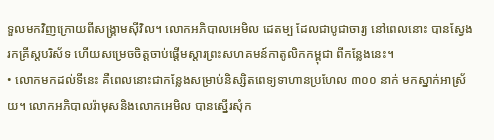ទួលមកវិញក្រោយពីសង្គ្រាមស៊ីវិល។ លោកអភិបាលអេមិល ដេតម្ប ដែលជាបូជាចារ្យ នៅពេលនោះ បានស្វែងរកគ្រីស្តបរិស័ទ ហើយសម្រេចចិត្តចាប់ផ្តើមស្តារព្រះសហគមន៍កាតូលិកកម្ពុជា ពីកន្លែងនេះ។
• លោកមកដល់ទីនេះ គឺពេលនោះជាកន្លែងសម្រាប់និស្សិតពេទ្យទាហានប្រហែល ៣០០ នាក់ មកស្នាក់អាស្រ័យ។ លោកអភិបាលរ៉ាមុសនិងលោកអេមិល បានស្នើរសុំក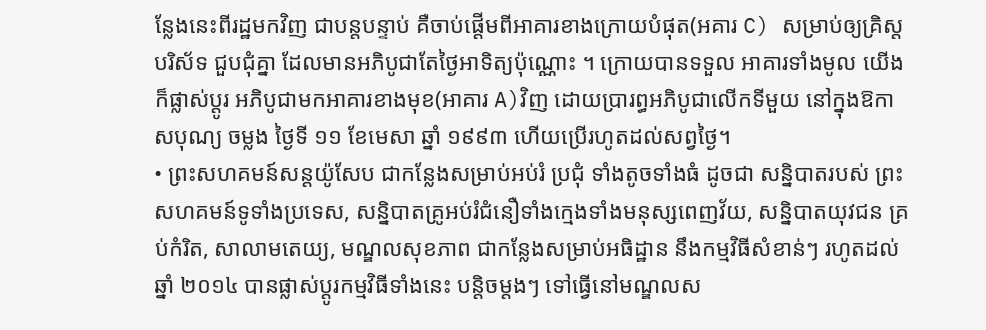ន្លែងនេះពីរដ្ឋមកវិញ ជាបន្តបន្ទាប់ គឺចាប់ផ្តើមពីអាគារខាងក្រោយបំផុត(អគារ C) សម្រាប់ឲ្យគ្រិស្តបរិស័ទ ជួបជុំគ្នា ដែលមានអភិបូជាតែថ្ងៃអាទិត្យប៉ុណ្ណោះ ។ ក្រោយបានទទួល អាគារទាំងមូល យើងក៏ផ្លាស់ប្តូរ អភិបូជាមកអាគារខាងមុខ(អាគារ A)វិញ ដោយប្រារព្ធអភិបូជាលើកទីមួយ នៅក្នុងឱកាសបុណ្យ ចម្លង ថ្ងៃទី ១១ ខែមេសា ឆ្នាំ ១៩៩៣ ហើយប្រើរហូតដល់សព្វថ្ងៃ។
• ព្រះសហគមន៍សន្តយ៉ូសែប ជាកន្លែងសម្រាប់អប់រំ ប្រជុំ ទាំងតូចទាំងធំ ដូចជា សន្និបាតរបស់ ព្រះសហគមន៍ទូទាំងប្រទេស, សន្និបាតគ្រូអប់រំជំនឿទាំងក្មេងទាំងមនុស្សពេញវ័យ, សន្និបាតយុវជន គ្រប់កំរិត, សាលាមតេយ្យ, មណ្ឌលសុខភាព ជាកន្លែងសម្រាប់អធិដ្ឋាន នឹងកម្មវិធីសំខាន់ៗ រហូតដល់ឆ្នាំ ២០១៤ បានផ្លាស់ប្តូរកម្មវិធីទាំងនេះ បន្តិចម្តងៗ ទៅធ្វើនៅមណ្ឌលស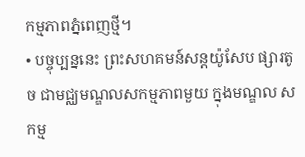កម្មភាពភ្នំពេញថ្មី។
• បច្ចុប្បន្ននេះ ព្រះសហគមន៍សន្តយ៉ូសែប ផ្សារតូច ជាមជ្ឈមណ្ឌលសកម្មភាពមួយ ក្នុងមណ្ឌល សកម្ម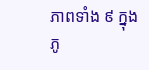ភាពទាំង ៩ ក្នុងភូ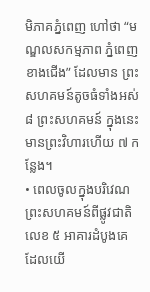មិភាគភ្នំពេញ ហៅថា “មណ្ឌលសកម្មភាព ភ្នំពេញខាងជើង” ដែលមាន ព្រះសហគមន៍តូចធំទាំងអស់ ៨ ព្រះសហគមន៍ ក្នុងនេះ មានព្រះវិហារហើយ ៧ កន្លែង។
• ពេលចូលក្នុងបរិវេណព្រះសហគមន៍ពីផ្លូវជាតិលេខ ៥ អាគារដំបូងគេ ដែលយើ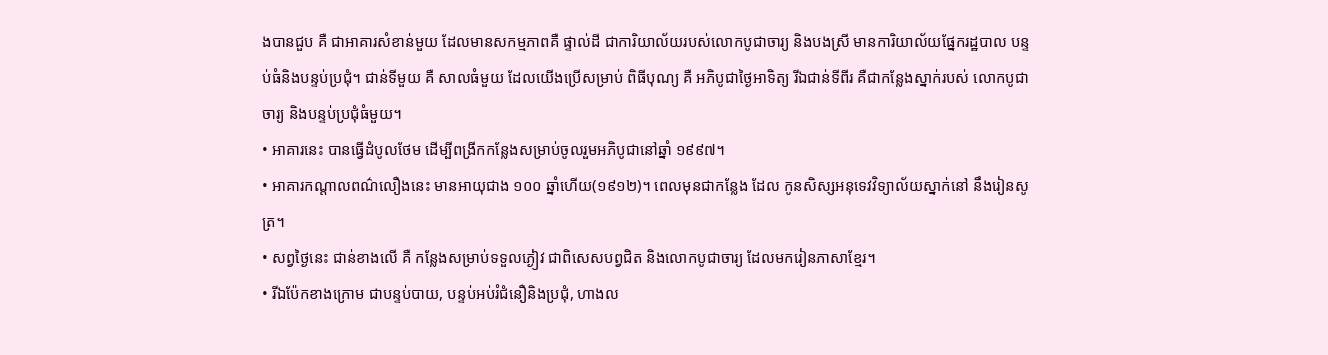ងបានជួប គឺ ជាអាគារសំខាន់មួយ ដែលមានសកម្មភាពគឺ ផ្ទាល់ដី ជាការិយាល័យរបស់លោកបូជាចារ្យ និងបងស្រី មានការិយាល័យផ្នែករដ្ឋបាល បន្ទប់ធំនិងបន្ទប់ប្រជុំ។ ជាន់ទីមួយ គឺ សាលធំមួយ ដែលយើងប្រើសម្រាប់ ពិធីបុណ្យ គឺ អភិបូជាថ្ងៃអាទិត្យ រីឯជាន់ទីពីរ គឺជាកន្លែងស្នាក់របស់ លោកបូជាចារ្យ និងបន្ទប់ប្រជុំធំមួយ។
• អាគារនេះ បានធ្វើដំបូលថែម ដើម្បីពង្រីកកន្លែងសម្រាប់ចូលរួមអភិបូជានៅឆ្នាំ ១៩៩៧។
• អាគារកណ្តាលពណ៌លឿងនេះ មានអាយុជាង ១០០ ឆ្នាំហើយ(១៩១២)។ ពេលមុនជាកន្លែង ដែល កូនសិស្សអនុទេវវិទ្យាល័យស្នាក់នៅ នឹងរៀនសូត្រ។
• សព្វថ្ងៃនេះ ជាន់ខាងលើ គឺ កន្លែងសម្រាប់ទទួលភ្ងៀវ ជាពិសេសបព្វជិត និងលោកបូជាចារ្យ ដែលមករៀនភាសាខ្មែរ។
• រីឯប៉ែកខាងក្រោម ជាបន្ទប់បាយ, បន្ទប់អប់រំជំនឿនិងប្រជុំ, ហាងល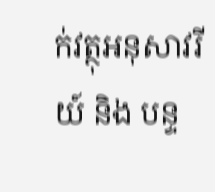ក់វត្ថុអនុសាវរីយ៍ និង បន្ទ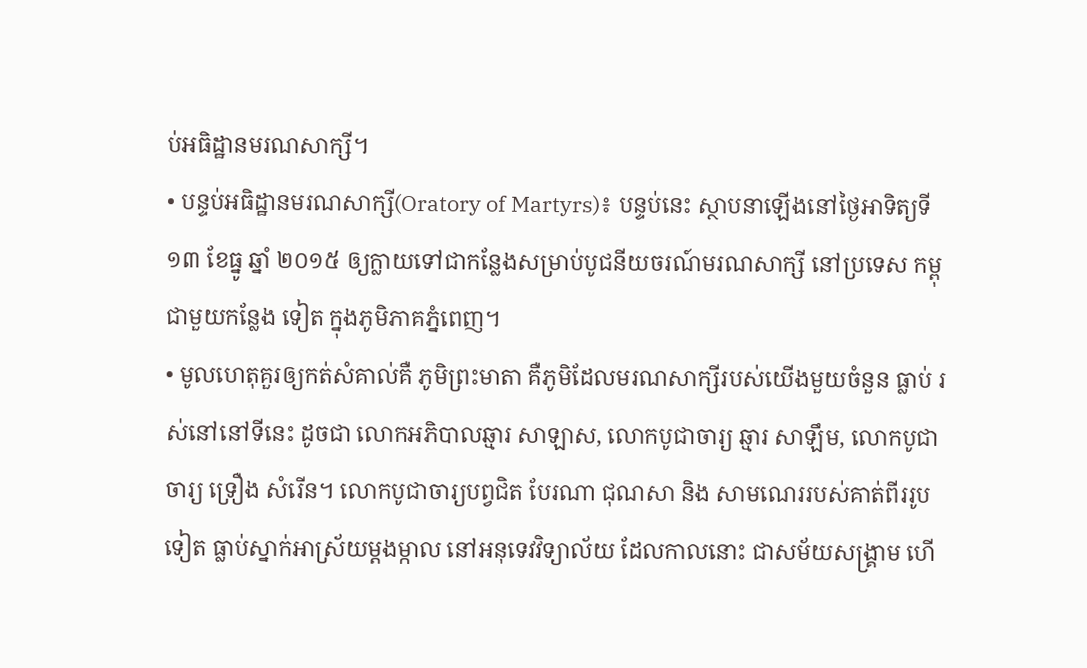ប់អធិដ្ឋានមរណសាក្សី។
• បន្ទប់អធិដ្ឋានមរណសាក្សី(Oratory of Martyrs)៖ បន្ទប់នេះ ស្ថាបនាឡើងនៅថ្ងៃអាទិត្យទី ១៣ ខែធ្នូ ឆ្នាំ ២០១៥ ឲ្យក្លាយទៅជាកន្លែងសម្រាប់បូជនីយចរណ៍មរណសាក្សី នៅប្រទេស កម្ពុជាមួយកន្លែង ទៀត ក្នុងភូមិភាគភ្នំពេញ។
• មូលហេតុគួរឲ្យកត់សំគាល់គឺ ភូមិព្រះមាតា គឺភូមិដែលមរណសាក្សីរបស់យើងមួយចំនួន ធ្លាប់ រស់នៅនៅទីនេះ ដូចជា លោកអភិបាលឆ្មារ សាឡាស, លោកបូជាចារ្យ ឆ្មារ សាឡឹម, លោកបូជាចារ្យ ទ្រឿង សំរើន។ លោកបូជាចារ្យបព្វជិត បែរណា ជុណសា និង សាមណេររបស់គាត់ពីររូបទៀត ធ្លាប់ស្នាក់អាស្រ័យម្តងម្កាល នៅអនុទេវវិទ្យាល័យ ដែលកាលនោះ ជាសម័យសង្គ្រាម ហើ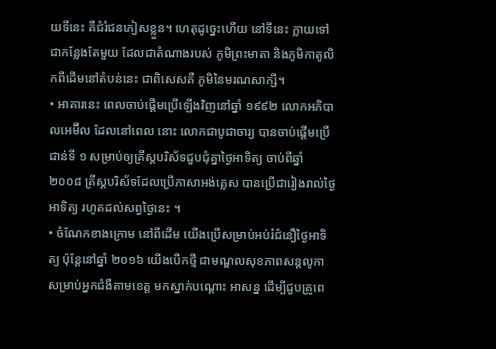យទីនេះ គឺជំរំជនភៀសខ្លួន។ ហេតុដូច្នេះហើយ នៅទីនេះ ក្លាយទៅជាកន្លែងតែមួយ ដែលជាតំណាងរបស់ ភូមិព្រះមាតា និងភូមិកាតូលិកពីដើមនៅតំបន់នេះ ជាពិសេសគឺ ភូមិនៃមរណសាក្សី។
• អាគារនេះ ពេលចាប់ផ្តើមប្រើឡើងវិញនៅឆ្នាំ ១៩៩២ លោកអភិបាលអេម៊ីល ដែលនៅពេល នោះ លោកជាបូជាចារ្យ បានចាប់ផ្តើមប្រើជាន់ទី ១ សម្រាប់ឲ្យគ្រីស្តបរិស័ទជួបជុំគ្នាថ្ងៃអាទិត្យ ចាប់ពីឆ្នាំ ២០០៨ គ្រីស្តបរិស័ទដែលប្រើភាសាអង់គ្លេស បានប្រើជារៀងរាល់ថ្ងៃអាទិត្យ រហូតដល់សព្វថ្ងៃនេះ ។
• ចំណែកខាងក្រោម នៅពីដើម យើងប្រើសម្រាប់អប់រំជំនឿថ្ងៃអាទិត្យ ប៉ុន្តែនៅឆ្នាំ ២០១៦ យើងបើកថ្មី ជាមណ្ឌលសុខភាពសន្តលូកា សម្រាប់អ្នកជំងឺតាមខេត្ត មកស្នាក់បណ្តោះ អាសន្ន ដើម្បីជួបគ្រូពេ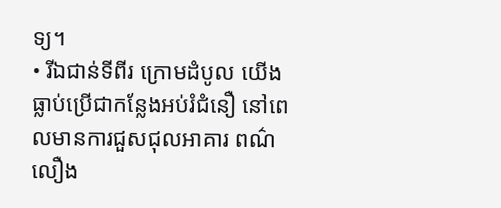ទ្យ។
• រីឯជាន់ទីពីរ ក្រោមដំបូល យើងធ្លាប់ប្រើជាកន្លែងអប់រំជំនឿ នៅពេលមានការជួសជុលអាគារ ពណ៌លឿង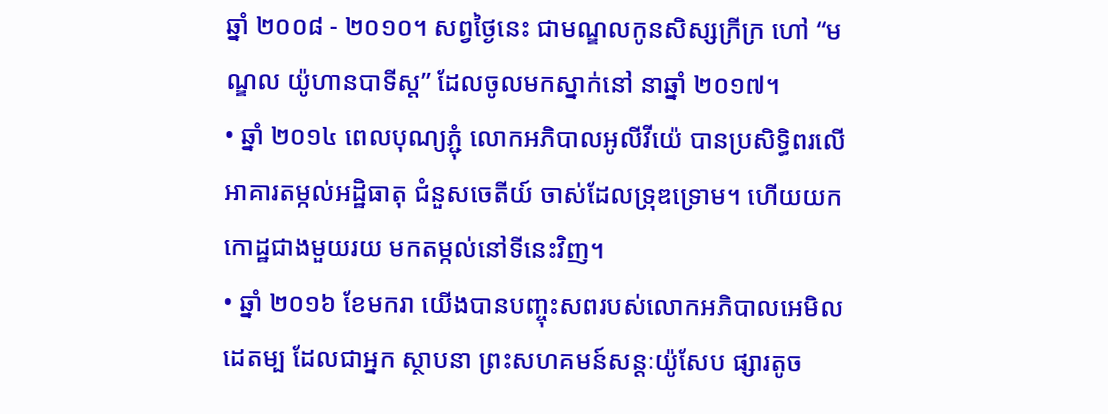ឆ្នាំ ២០០៨ - ២០១០។ សព្វថ្ងៃនេះ ជាមណ្ឌលកូនសិស្សក្រីក្រ ហៅ “មណ្ឌល យ៉ូហានបាទីស្ត” ដែលចូលមកស្នាក់នៅ នាឆ្នាំ ២០១៧។
• ឆ្នាំ ២០១៤ ពេលបុណ្យភ្ជុំ លោកអភិបាលអូលីវីយ៉េ បានប្រសិទ្ធិពរលើអាគារតម្កល់អដ្ឋិធាតុ ជំនួសចេតីយ៍ ចាស់ដែលទ្រុឌទ្រោម។ ហើយយកកោដ្ឋជាងមួយរយ មកតម្កល់នៅទីនេះវិញ។
• ឆ្នាំ ២០១៦ ខែមករា យើងបានបញ្ចុះសពរបស់លោកអភិបាលអេមិល ដេតម្ប ដែលជាអ្នក ស្ថាបនា ព្រះសហគមន៍សន្តៈយ៉ូសែប ផ្សារតូច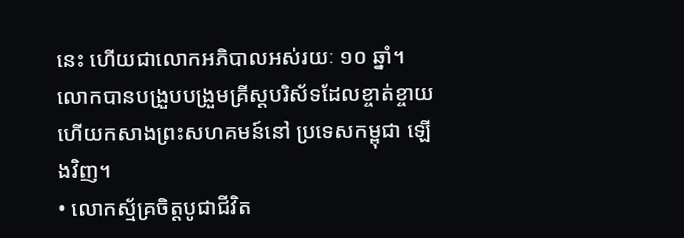នេះ ហើយជាលោកអភិបាលអស់រយៈ ១០ ឆ្នាំ។ លោកបានបង្រួបបង្រួមគ្រីស្តបរិស័ទដែលខ្ចាត់ខ្ចាយ ហើយកសាងព្រះសហគមន៍នៅ ប្រទេសកម្ពុជា ឡើងវិញ។
• លោកស្ម័គ្រចិត្តបូជាជីវិត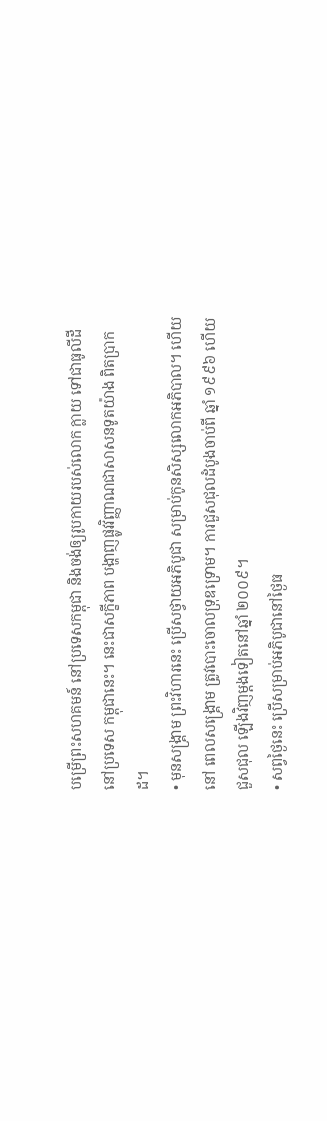បម្រើព្រះសហគមន៍ នៅប្រទេសកម្ពុជា និងចង់ឲ្យរូបកាយរបស់លោក ក្លាយ ទៅជាធូលីដីនៅប្រទេស កម្ពុជានេះ។ នេះជាសក្ខីភាព បង្ហាញផ្លូវវិញ្ញាណជាសាសនទូតយ៉ាង ពិតប្រាកដ។
• មុនសង្គ្រាម ព្រះវិហារនេះ ប្រើសថ្វាយអភិបូជា សម្រាប់កូនសិស្សលោកអភិបាល។ ហើយនៅ ពេលសង្គ្រោម ត្រូវបោះចោលទ្រុឌទ្រោម។ ការជួសជុលដំបូងចាប់ពី ឆ្នាំ ១៩៩៦ ហើយជួសជុល ឡើងវិញម្តងទៀតនៅឆ្នាំ ២០០៩។
• សព្វថ្ងៃនេះ ប្រើសម្រាប់អភិបូជានៅថ្ងៃធ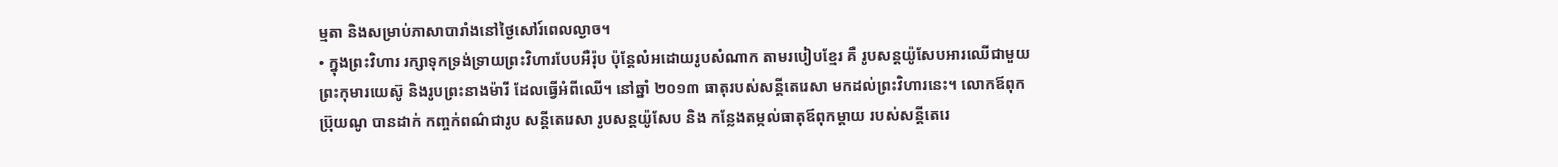ម្មតា និងសម្រាប់ភាសាបារាំងនៅថ្ងៃសៅរ៍ពេលល្ងាច។
• ក្នុងព្រះវិហារ រក្សាទុកទ្រង់ទ្រាយព្រះវិហារបែបអឺរ៉ុប ប៉ុន្តែលំអដោយរូបសំណាក តាមរបៀបខ្មែរ គឺ រូបសន្តយ៉ូសែបអារឈើជាមួយព្រះកុមារយេស៊ូ និងរូបព្រះនាងម៉ារី ដែលធ្វើអំពីឈើ។ នៅឆ្នាំ ២០១៣ ធាតុរបស់សន្តីតេរេសា មកដល់ព្រះវិហារនេះ។ លោកឪពុកប៊្រុយណូ បានដាក់ កញ្ចក់ពណ៌ជារូប សន្តីតេរេសា រូបសន្តយ៉ូសែប និង កន្លែងតម្កល់ធាតុឪពុកម្តាយ របស់សន្តីតេរេ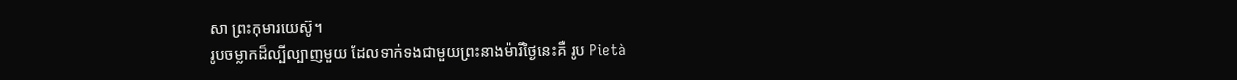សា ព្រះកុមារយេស៊ូ។
រូបចម្លាកដ៏ល្បីល្បាញមួយ ដែលទាក់ទងជាមួយព្រះនាងម៉ារីថ្ងៃនេះគឺ រូប Pietà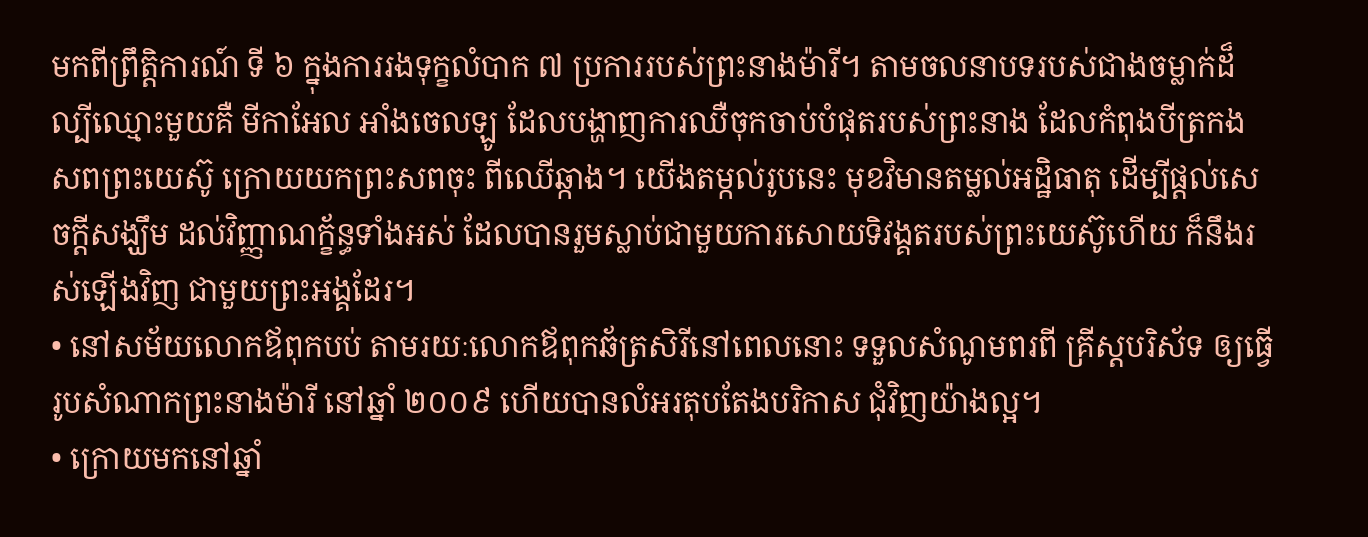មកពីព្រឹត្តិការណ៍ ទី ៦ ក្នុងការរងទុក្ខលំបាក ៧ ប្រការរបស់ព្រះនាងម៉ារី។ តាមចលនាបទរបស់ជាងចម្លាក់ដ៏ល្បីឈ្មោះមួយគឺ មីកាអែល អាំងចេលឡូ ដែលបង្ហាញការឈឺចុកចាប់បំផុតរបស់ព្រះនាង ដែលកំពុងបីត្រកងសពព្រះយេស៊ូ ក្រោយយកព្រះសពចុះ ពីឈើឆ្កាង។ យើងតម្កល់រូបនេះ មុខវិមានតម្លល់អដ្ឋិធាតុ ដើម្បីផ្តល់សេចក្តីសង្ឃឹម ដល់វិញ្ញាណក្ខ័ន្ធទាំងអស់ ដែលបានរួមស្លាប់ជាមួយការសោយទិវង្គតរបស់ព្រះយេស៊ូហើយ ក៏នឹងរស់ឡើងវិញ ជាមួយព្រះអង្គដែរ។
• នៅសម័យលោកឪពុកបប់ តាមរយៈលោកឪពុកឆ័ត្រសិរីនៅពេលនោះ ទទួលសំណូមពរពី គ្រីស្តបរិស័ទ ឲ្យធ្វើរូបសំណាកព្រះនាងម៉ារី នៅឆ្នាំ ២០០៩ ហើយបានលំអរតុបតែងបរិកាស ជុំវិញយ៉ាងល្អ។
• ក្រោយមកនៅឆ្នាំ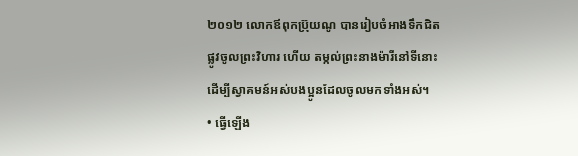២០១២ លោកឪពុកប៊្រុយណូ បានរៀបចំអាងទឹកជិតផ្លូវចូលព្រះវិហារ ហើយ តម្កល់ព្រះនាងម៉ារីនៅទីនោះ ដើម្បីស្វាគមន៍អស់បងប្អូនដែលចូលមកទាំងអស់។
• ធ្វើឡើង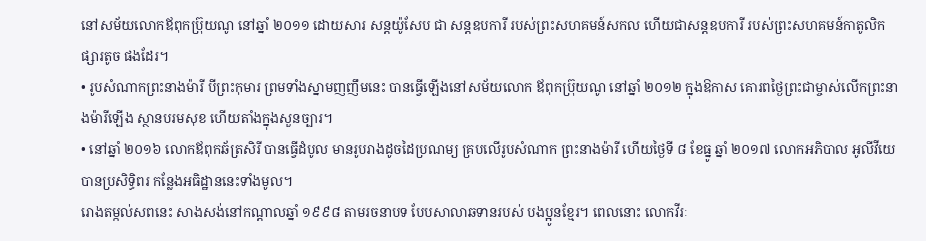នៅសម័យលោកឪពុកប៊្រុយណូ នៅឆ្នាំ ២០១១ ដោយសារ សន្តយ៉ូសែប ជា សន្តឧបការី របស់ព្រះសហគមន៍សកល ហើយជាសន្តឧបការី របស់ព្រះសហគមន៍កាតូលិក ផ្សារតូច ផងដែរ។
• រូបសំណាកព្រះនាងម៉ារី បីព្រះកុមារ ព្រមទាំងស្នាមញញឹមនេះ បានធ្វើឡើងនៅសម័យលោក ឪពុកប៊្រុយណូ នៅឆ្នាំ ២០១២ ក្នុងឱកាស គោរពថ្ងៃព្រះជាម្ចាស់លើកព្រះនាងម៉ារីឡើង ស្ថានបរមសុខ ហើយតាំងក្នុងសួនច្បារ។
• នៅឆ្នាំ ២០១៦ លោកឪពុកឆ័ត្រសិរី បានធ្វើដំបូល មានរូបរាងដូចដៃប្រណម្យ គ្របលើរូបសំណាក ព្រះនាងម៉ារី ហើយថ្ងៃទី ៨ ខែធ្នូ ឆ្នាំ ២០១៧ លោកអភិបាល អូលីវីយេ បានប្រសិទ្ធិពរ កន្លែងអធិដ្ឋាននេះទាំងមូល។
រោងតម្កល់សពនេះ សាងសង់នៅកណ្តាលឆ្នាំ ១៩៩៨ តាមរចនាបទ បែបសាលាឆទានរបស់ បងប្អូនខ្មែរ។ ពេលនោះ លោកវីរៈ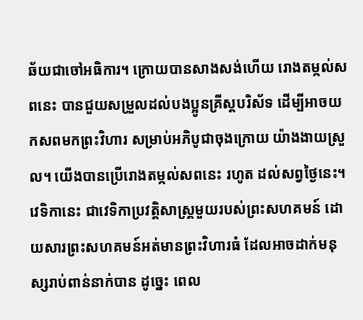ឆ័យជាចៅអធិការ។ ក្រោយបានសាងសង់ហើយ រោងតម្កល់សពនេះ បានជួយសម្រួលដល់បងប្អូនគ្រីស្តបរិស័ទ ដើម្បីអាចយកសពមកព្រះវិហារ សម្រាប់អភិបូជាចុងក្រោយ យ៉ាងងាយស្រួល។ យើងបានប្រើរោងតម្កល់សពនេះ រហូត ដល់សព្វថ្ងៃនេះ។
វេទិកានេះ ជាវេទិកាប្រវត្តិសាស្ត្រមួយរបស់ព្រះសហគមន៍ ដោយសារព្រះសហគមន៍អត់មានព្រះវិហារធំ ដែលអាចដាក់មនុស្សរាប់ពាន់នាក់បាន ដូច្នេះ ពេល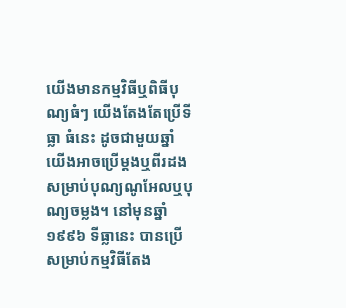យើងមានកម្មវិធីឬពិធីបុណ្យធំៗ យើងតែងតែប្រើទីធ្លា ធំនេះ ដូចជាមួយឆ្នាំ យើងអាចប្រើម្តងឬពីរដង សម្រាប់បុណ្យណូអែលឬបុណ្យចម្លង។ នៅមុនឆ្នាំ ១៩៩៦ ទីធ្លានេះ បានប្រើសម្រាប់កម្មវិធីតែង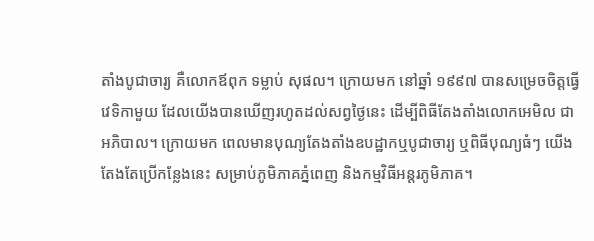តាំងបូជាចារ្យ គឺលោកឪពុក ទម្លាប់ សុផល។ ក្រោយមក នៅឆ្នាំ ១៩៩៧ បានសម្រេចចិត្តធ្វើវេទិកាមួយ ដែលយើងបានឃើញរហូតដល់សព្វថ្ងៃនេះ ដើម្បីពិធីតែងតាំងលោកអេមិល ជាអភិបាល។ ក្រោយមក ពេលមានបុណ្យតែងតាំងឧបដ្ឋាកឬបូជាចារ្យ ឬពិធីបុណ្យធំៗ យើងតែងតែប្រើកន្លែងនេះ សម្រាប់ភូមិភាគភ្នំពេញ និងកម្មវិធីអន្តរភូមិភាគ។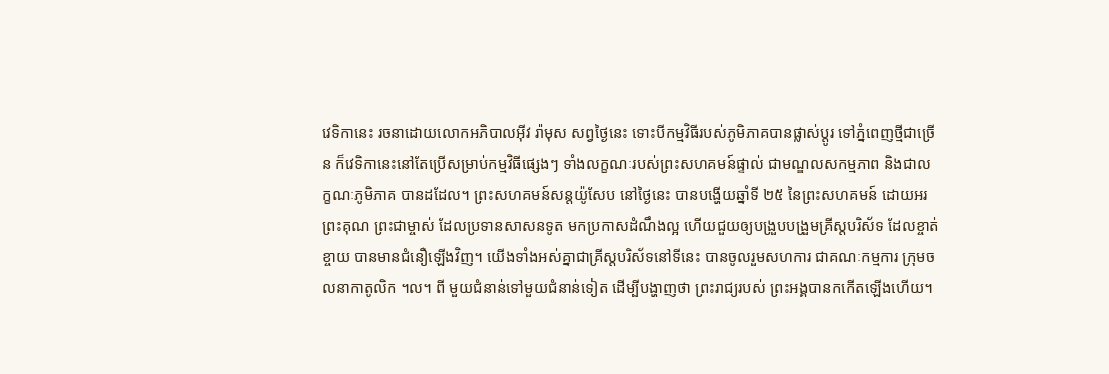វេទិកានេះ រចនាដោយលោកអភិបាលអ៊ីវ រ៉ាមុស សព្វថ្ងៃនេះ ទោះបីកម្មវិធីរបស់ភូមិភាគបានផ្លាស់ប្តូរ ទៅភ្នំពេញថ្មីជាច្រើន ក៏វេទិកានេះនៅតែប្រើសម្រាប់កម្មវិធីផ្សេងៗ ទាំងលក្ខណៈរបស់ព្រះសហគមន៍ផ្ទាល់ ជាមណ្ឌលសកម្មភាព និងជាលក្ខណៈភូមិភាគ បានដដែល។ ព្រះសហគមន៍សន្តយ៉ូសែប នៅថ្ងៃនេះ បានបង្ហើយឆ្នាំទី ២៥ នៃព្រះសហគមន៍ ដោយអរព្រះគុណ ព្រះជាម្ចាស់ ដែលប្រទានសាសនទូត មកប្រកាសដំណឹងល្អ ហើយជួយឲ្យបង្រួបបង្រួមគ្រីស្តបរិស័ទ ដែលខ្ចាត់ខ្ចាយ បានមានជំនឿឡើងវិញ។ យើងទាំងអស់គ្នាជាគ្រីស្តបរិស័ទនៅទីនេះ បានចូលរួមសហការ ជាគណៈកម្មការ ក្រុមចលនាកាតូលិក ។ល។ ពី មួយជំនាន់ទៅមួយជំនាន់ទៀត ដើម្បីបង្ហាញថា ព្រះរាជ្យរបស់ ព្រះអង្គបានកកើតឡើងហើយ។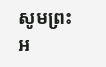សូមព្រះអ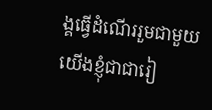ង្គធ្វើដំណើររួមជាមួយយើងខ្ញុំជាជារៀ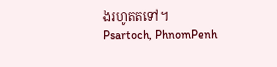ងរហូតតទៅ។
Psartoch, PhnomPenh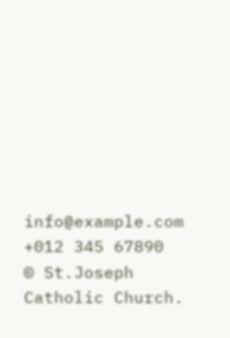info@example.com
+012 345 67890
© St.Joseph Catholic Church.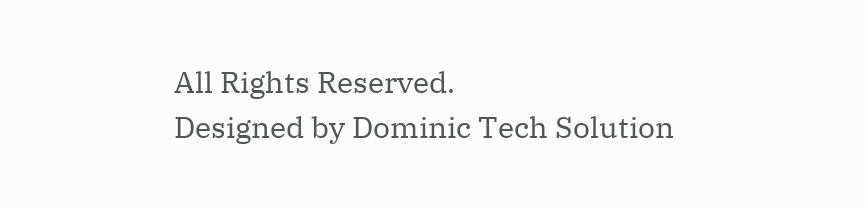All Rights Reserved.
Designed by Dominic Tech Solution